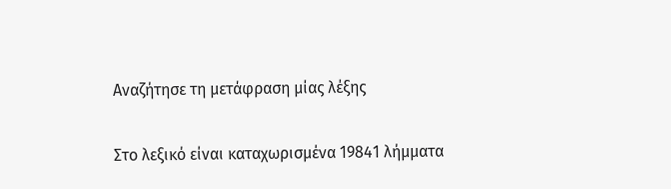Αναζήτησε τη μετάφραση μίας λέξης

Στο λεξικό είναι καταχωρισμένα 19841 λήμματα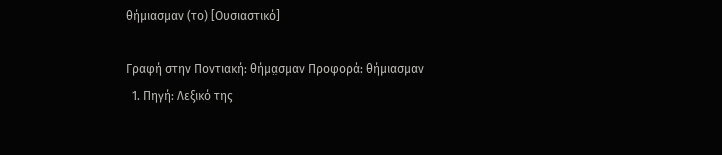θήμιασμαν (το) [Ουσιαστικό]

Γραφή στην Ποντιακή: θήμα̤σμαν Προφορά: θήμιασμαν
  1. Πηγή: Λεξικό της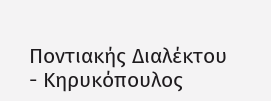Ποντιακής Διαλέκτου - Κηρυκόπουλος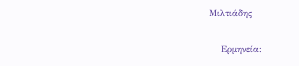Μιλτιάδης

    Ερμηνεία: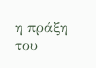η πράξη του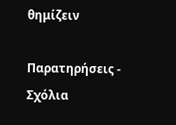θημίζειν

Παρατηρήσεις - Σχόλια